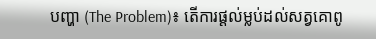បញ្ហា (The Problem)៖ តើការផ្តល់ម្លប់ដល់សត្វគោពូ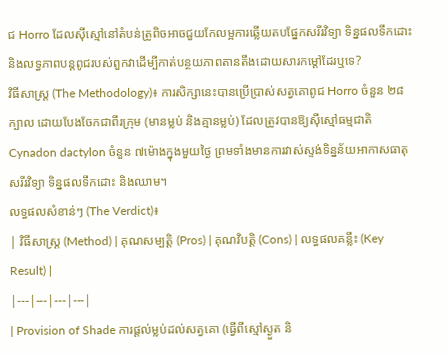ជ Horro ដែលស៊ីស្មៅនៅតំបន់ត្រូពិចអាចជួយកែលម្អការឆ្លើយតបផ្នែកសរីរវិទ្យា ទិន្នផលទឹកដោះ និងលទ្ធភាពបន្តពូជរបស់ពួកវាដើម្បីកាត់បន្ថយភាពតានតឹងដោយសារកម្តៅដែរឬទេ?
វិធីសាស្ត្រ (The Methodology)៖ ការសិក្សានេះបានប្រើប្រាស់សត្វគោពូជ Horro ចំនួន ២៨ក្បាល ដោយបែងចែកជាពីរក្រុម (មានម្លប់ និងគ្មានម្លប់) ដែលត្រូវបានឱ្យស៊ីស្មៅធម្មជាតិ Cynadon dactylon ចំនួន ៧ម៉ោងក្នុងមួយថ្ងៃ ព្រមទាំងមានការវាស់ស្ទង់ទិន្នន័យអាកាសធាតុ សរីរវិទ្យា ទិន្នផលទឹកដោះ និងឈាម។
លទ្ធផលសំខាន់ៗ (The Verdict)៖
| វិធីសាស្ត្រ (Method) | គុណសម្បត្តិ (Pros) | គុណវិបត្តិ (Cons) | លទ្ធផលគន្លឹះ (Key Result) |
|---|---|---|---|
| Provision of Shade ការផ្តល់ម្លប់ដល់សត្វគោ (ធ្វើពីស្មៅស្ងួត និ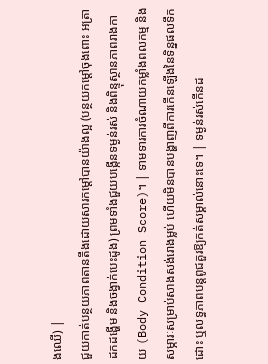ងឈើ) |
ជួយកាត់បន្ថយភាពតានតឹងដោយសារកម្តៅបានយ៉ាងល្អ (បន្ថយកម្តៅចុងពោះ អត្រាដកដង្ហើម និងចង្វាក់បេះដូង) ព្រមទាំងជួយបង្កើនទម្ងន់រស់ និងពិន្ទុស្ថានភាពរាងកាយ (Body Condition Score)។ | ទាមទារការចំណាយកម្លាំងពលកម្ម និងសម្ភារៈសម្រាប់សាងសង់រោងម្លប់ ហើយមិនបានបង្ហាញពីការកើនឡើងនៃទិន្នផលទឹកដោះ ឬលទ្ធភាពបន្តពូជគួរឱ្យកត់សម្គាល់នោះទេ។ | ទម្ងន់រស់កើនដ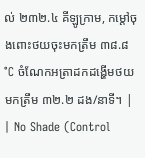ល់ ២៣២.៤ គីឡូក្រាម, កម្តៅចុងពោះថយចុះមកត្រឹម ៣៨.៨°C ចំណែកអត្រាដកដង្ហើមថយមកត្រឹម ៣២.២ ដង/នាទី។ |
| No Shade (Control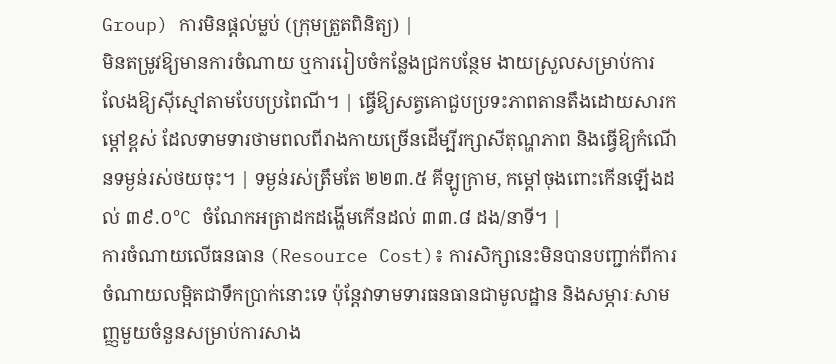Group) ការមិនផ្តល់ម្លប់ (ក្រុមត្រួតពិនិត្យ) |
មិនតម្រូវឱ្យមានការចំណាយ ឬការរៀបចំកន្លែងជ្រកបន្ថែម ងាយស្រួលសម្រាប់ការលែងឱ្យស៊ីស្មៅតាមបែបប្រពៃណី។ | ធ្វើឱ្យសត្វគោជួបប្រទះភាពតានតឹងដោយសារកម្តៅខ្ពស់ ដែលទាមទារថាមពលពីរាងកាយច្រើនដើម្បីរក្សាសីតុណ្ហភាព និងធ្វើឱ្យកំណើនទម្ងន់រស់ថយចុះ។ | ទម្ងន់រស់ត្រឹមតែ ២២៣.៥ គីឡូក្រាម, កម្តៅចុងពោះកើនឡើងដល់ ៣៩.០°C ចំណែកអត្រាដកដង្ហើមកើនដល់ ៣៣.៨ ដង/នាទី។ |
ការចំណាយលើធនធាន (Resource Cost)៖ ការសិក្សានេះមិនបានបញ្ជាក់ពីការចំណាយលម្អិតជាទឹកប្រាក់នោះទេ ប៉ុន្តែវាទាមទារធនធានជាមូលដ្ឋាន និងសម្ភារៈសាមញ្ញមួយចំនួនសម្រាប់ការសាង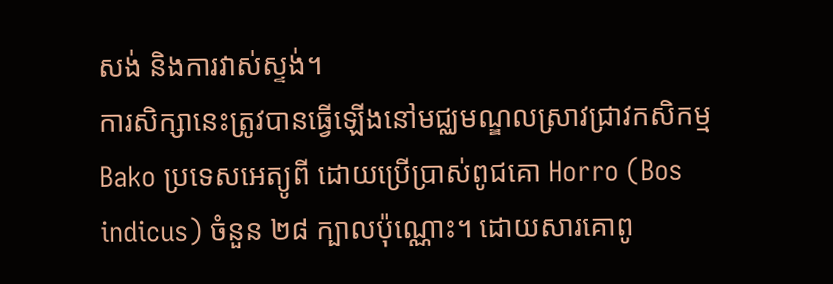សង់ និងការវាស់ស្ទង់។
ការសិក្សានេះត្រូវបានធ្វើឡើងនៅមជ្ឈមណ្ឌលស្រាវជ្រាវកសិកម្ម Bako ប្រទេសអេត្យូពី ដោយប្រើប្រាស់ពូជគោ Horro (Bos indicus) ចំនួន ២៨ ក្បាលប៉ុណ្ណោះ។ ដោយសារគោពូ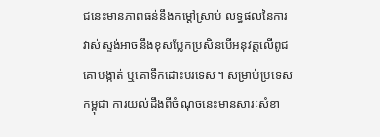ជនេះមានភាពធន់នឹងកម្តៅស្រាប់ លទ្ធផលនៃការវាស់ស្ទង់អាចនឹងខុសប្លែកប្រសិនបើអនុវត្តលើពូជគោបង្កាត់ ឬគោទឹកដោះបរទេស។ សម្រាប់ប្រទេសកម្ពុជា ការយល់ដឹងពីចំណុចនេះមានសារៈសំខា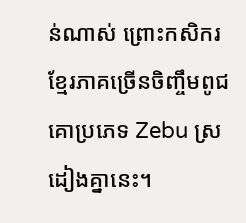ន់ណាស់ ព្រោះកសិករខ្មែរភាគច្រើនចិញ្ចឹមពូជគោប្រភេទ Zebu ស្រដៀងគ្នានេះ។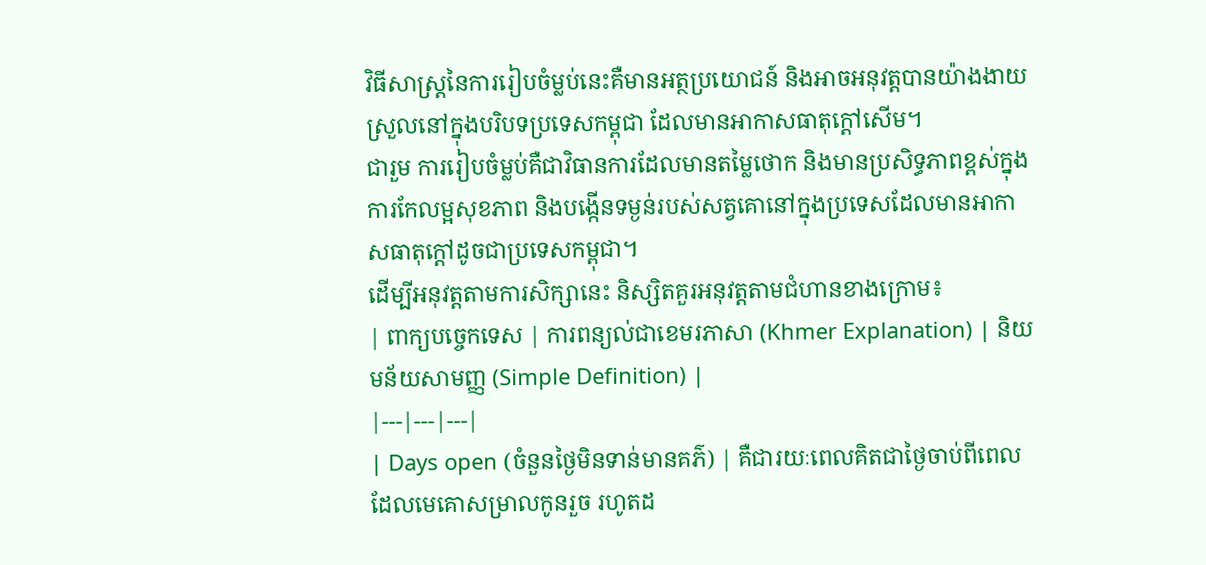វិធីសាស្ត្រនៃការរៀបចំម្លប់នេះគឺមានអត្ថប្រយោជន៍ និងអាចអនុវត្តបានយ៉ាងងាយស្រួលនៅក្នុងបរិបទប្រទេសកម្ពុជា ដែលមានអាកាសធាតុក្តៅសើម។
ជារួម ការរៀបចំម្លប់គឺជាវិធានការដែលមានតម្លៃថោក និងមានប្រសិទ្ធភាពខ្ពស់ក្នុងការកែលម្អសុខភាព និងបង្កើនទម្ងន់របស់សត្វគោនៅក្នុងប្រទេសដែលមានអាកាសធាតុក្តៅដូចជាប្រទេសកម្ពុជា។
ដើម្បីអនុវត្តតាមការសិក្សានេះ និស្សិតគួរអនុវត្តតាមជំហានខាងក្រោម៖
| ពាក្យបច្ចេកទេស | ការពន្យល់ជាខេមរភាសា (Khmer Explanation) | និយមន័យសាមញ្ញ (Simple Definition) |
|---|---|---|
| Days open (ចំនួនថ្ងៃមិនទាន់មានគភ៌) | គឺជារយៈពេលគិតជាថ្ងៃចាប់ពីពេលដែលមេគោសម្រាលកូនរួច រហូតដ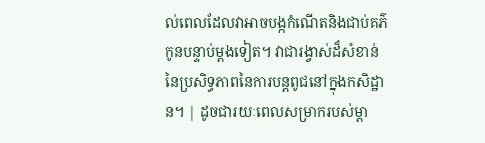ល់ពេលដែលវាអាចបង្កកំណើតនិងជាប់គភ៌កូនបន្ទាប់ម្តងទៀត។ វាជារង្វាស់ដ៏សំខាន់នៃប្រសិទ្ធភាពនៃការបន្តពូជនៅក្នុងកសិដ្ឋាន។ | ដូចជារយៈពេលសម្រាករបស់ម្តា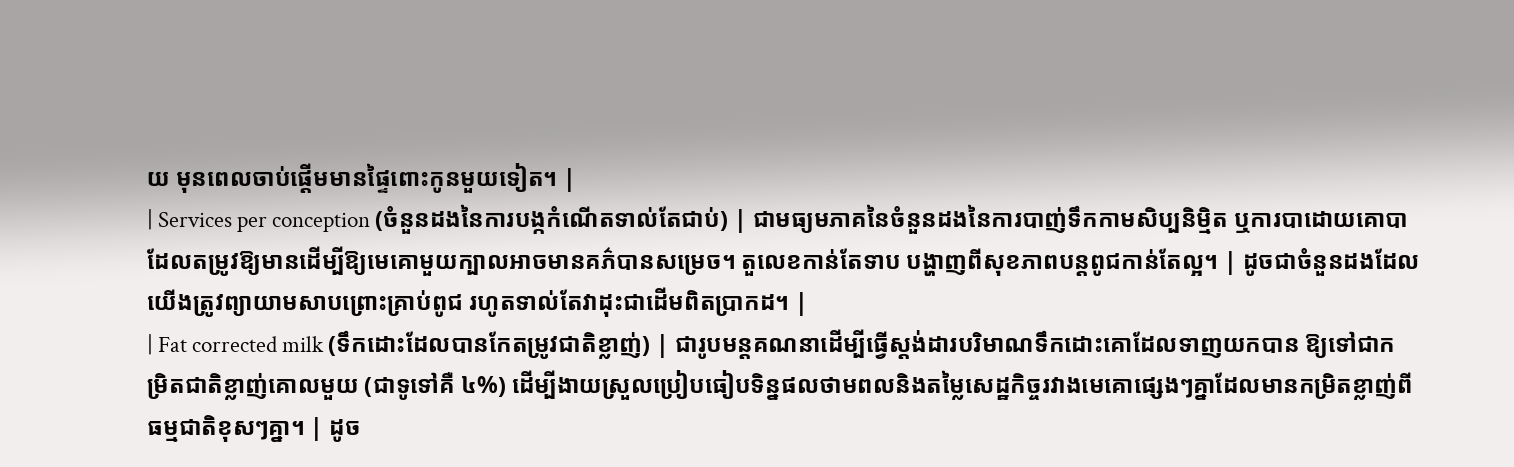យ មុនពេលចាប់ផ្តើមមានផ្ទៃពោះកូនមួយទៀត។ |
| Services per conception (ចំនួនដងនៃការបង្កកំណើតទាល់តែជាប់) | ជាមធ្យមភាគនៃចំនួនដងនៃការបាញ់ទឹកកាមសិប្បនិម្មិត ឬការបាដោយគោបា ដែលតម្រូវឱ្យមានដើម្បីឱ្យមេគោមួយក្បាលអាចមានគភ៌បានសម្រេច។ តួលេខកាន់តែទាប បង្ហាញពីសុខភាពបន្តពូជកាន់តែល្អ។ | ដូចជាចំនួនដងដែលយើងត្រូវព្យាយាមសាបព្រោះគ្រាប់ពូជ រហូតទាល់តែវាដុះជាដើមពិតប្រាកដ។ |
| Fat corrected milk (ទឹកដោះដែលបានកែតម្រូវជាតិខ្លាញ់) | ជារូបមន្តគណនាដើម្បីធ្វើស្តង់ដារបរិមាណទឹកដោះគោដែលទាញយកបាន ឱ្យទៅជាកម្រិតជាតិខ្លាញ់គោលមួយ (ជាទូទៅគឺ ៤%) ដើម្បីងាយស្រួលប្រៀបធៀបទិន្នផលថាមពលនិងតម្លៃសេដ្ឋកិច្ចរវាងមេគោផ្សេងៗគ្នាដែលមានកម្រិតខ្លាញ់ពីធម្មជាតិខុសៗគ្នា។ | ដូច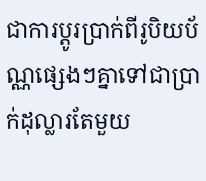ជាការប្តូរប្រាក់ពីរូបិយប័ណ្ណផ្សេងៗគ្នាទៅជាប្រាក់ដុល្លារតែមួយ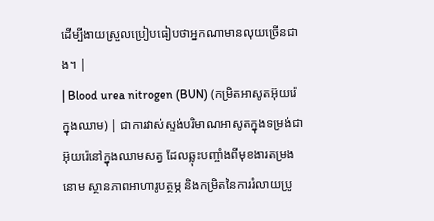ដើម្បីងាយស្រួលប្រៀបធៀបថាអ្នកណាមានលុយច្រើនជាង។ |
| Blood urea nitrogen (BUN) (កម្រិតអាសូតអ៊ុយរ៉េក្នុងឈាម) | ជាការវាស់ស្ទង់បរិមាណអាសូតក្នុងទម្រង់ជាអ៊ុយរ៉េនៅក្នុងឈាមសត្វ ដែលឆ្លុះបញ្ចាំងពីមុខងារតម្រងនោម ស្ថានភាពអាហារូបត្ថម្ភ និងកម្រិតនៃការរំលាយប្រូ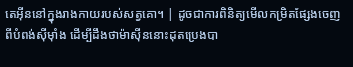តេអ៊ីននៅក្នុងរាងកាយរបស់សត្វគោ។ | ដូចជាការពិនិត្យមើលកម្រិតផ្សែងចេញពីបំពង់ស៊ីម៉ាំង ដើម្បីដឹងថាម៉ាស៊ីននោះដុតប្រេងបា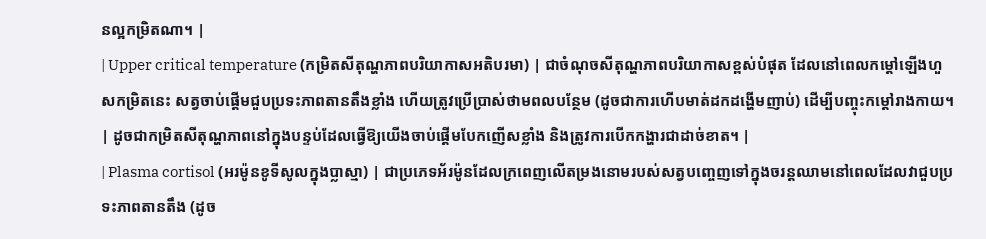នល្អកម្រិតណា។ |
| Upper critical temperature (កម្រិតសីតុណ្ហភាពបរិយាកាសអតិបរមា) | ជាចំណុចសីតុណ្ហភាពបរិយាកាសខ្ពស់បំផុត ដែលនៅពេលកម្តៅឡើងហួសកម្រិតនេះ សត្វចាប់ផ្តើមជួបប្រទះភាពតានតឹងខ្លាំង ហើយត្រូវប្រើប្រាស់ថាមពលបន្ថែម (ដូចជាការហើបមាត់ដកដង្ហើមញាប់) ដើម្បីបញ្ចុះកម្តៅរាងកាយ។ | ដូចជាកម្រិតសីតុណ្ហភាពនៅក្នុងបន្ទប់ដែលធ្វើឱ្យយើងចាប់ផ្តើមបែកញើសខ្លាំង និងត្រូវការបើកកង្ហារជាដាច់ខាត។ |
| Plasma cortisol (អរម៉ូនខូទីសូលក្នុងប្លាស្មា) | ជាប្រភេទអ័រម៉ូនដែលក្រពេញលើតម្រងនោមរបស់សត្វបញ្ចេញទៅក្នុងចរន្តឈាមនៅពេលដែលវាជួបប្រទះភាពតានតឹង (ដូច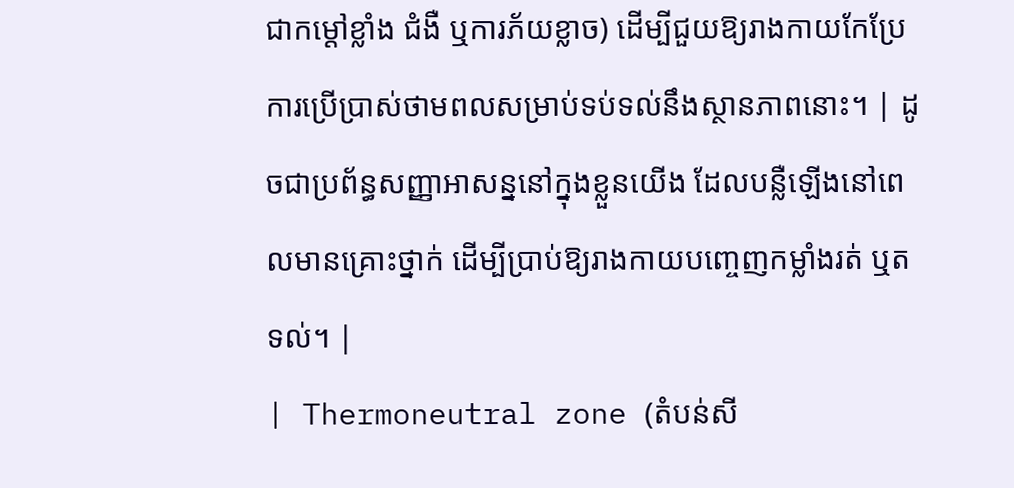ជាកម្តៅខ្លាំង ជំងឺ ឬការភ័យខ្លាច) ដើម្បីជួយឱ្យរាងកាយកែប្រែការប្រើប្រាស់ថាមពលសម្រាប់ទប់ទល់នឹងស្ថានភាពនោះ។ | ដូចជាប្រព័ន្ធសញ្ញាអាសន្ននៅក្នុងខ្លួនយើង ដែលបន្លឺឡើងនៅពេលមានគ្រោះថ្នាក់ ដើម្បីប្រាប់ឱ្យរាងកាយបញ្ចេញកម្លាំងរត់ ឬតទល់។ |
| Thermoneutral zone (តំបន់សី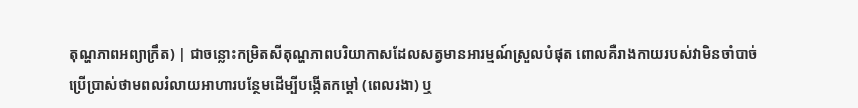តុណ្ហភាពអព្យាក្រឹត) | ជាចន្លោះកម្រិតសីតុណ្ហភាពបរិយាកាសដែលសត្វមានអារម្មណ៍ស្រួលបំផុត ពោលគឺរាងកាយរបស់វាមិនចាំបាច់ប្រើប្រាស់ថាមពលរំលាយអាហារបន្ថែមដើម្បីបង្កើតកម្តៅ (ពេលរងា) ឬ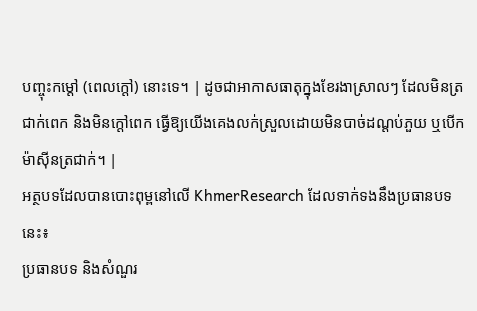បញ្ចុះកម្តៅ (ពេលក្តៅ) នោះទេ។ | ដូចជាអាកាសធាតុក្នុងខែរងាស្រាលៗ ដែលមិនត្រជាក់ពេក និងមិនក្តៅពេក ធ្វើឱ្យយើងគេងលក់ស្រួលដោយមិនបាច់ដណ្តប់ភួយ ឬបើកម៉ាស៊ីនត្រជាក់។ |
អត្ថបទដែលបានបោះពុម្ពនៅលើ KhmerResearch ដែលទាក់ទងនឹងប្រធានបទនេះ៖
ប្រធានបទ និងសំណួរ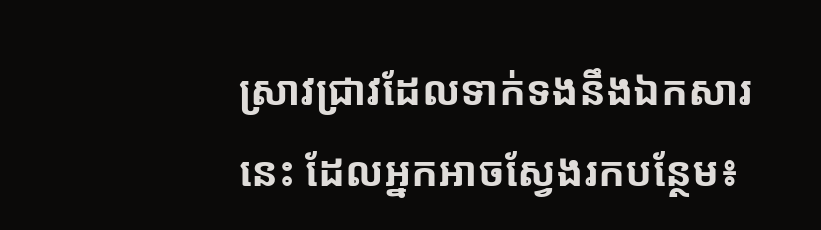ស្រាវជ្រាវដែលទាក់ទងនឹងឯកសារនេះ ដែលអ្នកអាចស្វែងរកបន្ថែម៖